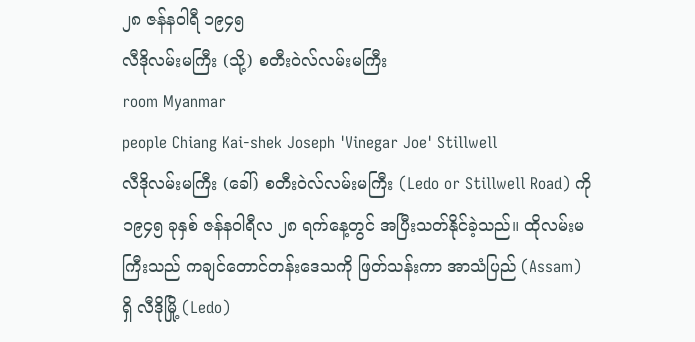၂၈ ဇန်နဝါရီ ၁၉၄၅
လီဒိုလမ်းမကြီး (သို့) စတီးဝဲလ်လမ်းမကြီး
room Myanmar
people Chiang Kai-shek Joseph 'Vinegar Joe' Stillwell
လီဒိုလမ်းမကြီး (ခေါ်) စတီးဝဲလ်လမ်းမကြီး (Ledo or Stillwell Road) ကို ၁၉၄၅ ခုနှစ် ဇန်နဝါရီလ ၂၈ ရက်နေ့တွင် အပြီးသတ်နိုင်ခဲ့သည်။ ထိုလမ်းမကြီးသည် ကချင်တောင်တန်းဒေသကို ဖြတ်သန်းကာ အာသံပြည် (Assam) ရှိ လီဒိုမြို့ (Ledo)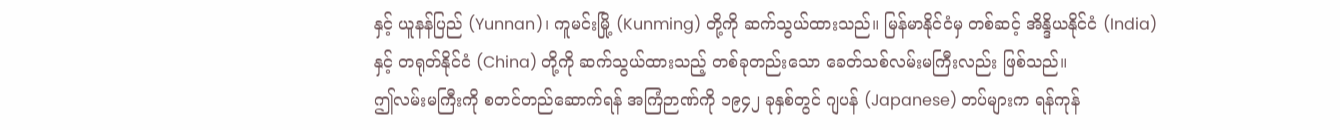နှင့် ယူနန်ပြည် (Yunnan)၊ ကူမင်းမြို့ (Kunming) တို့ကို ဆက်သွယ်ထားသည်။ မြန်မာနိုင်ငံမှ တစ်ဆင့် အိန္ဒိယနိုင်ငံ (India) နှင့် တရုတ်နိုင်ငံ (China) တို့ကို ဆက်သွယ်ထားသည့် တစ်ခုတည်းသော ခေတ်သစ်လမ်းမကြီးလည်း ဖြစ်သည်။
ဤလမ်းမကြီးကို စတင်တည်ဆောက်ရန် အကြံဉာဏ်ကို ၁၉၄၂ ခုနှစ်တွင် ဂျပန် (Japanese) တပ်များက ရန်ကုန်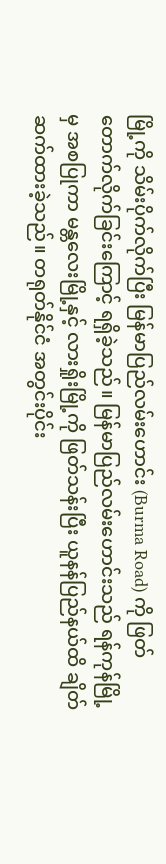မြို့ကို သိမ်းပိုက်လိုက်ပြီး မြန်မာပြည်လမ်းဟောင်း (Burma Road) ကို ဖြတ်တောက်လိုက်ခြင်းကြောင့် ရရှိခဲ့သည်။ မြန်မာပြည်လမ်းဟောင်းသည် ရန်ကုန်မြို့မှ အစပြုကာ မန္တလေးမြို့နှင့် လားရှိုးမြို့ကို ဖြတ်သန်းပြီး ယူနန်ပြည်နယ်ထိ ချိတ်ဆက်ထားခဲ့သည်။ တရုတ်နိုင်ငံ အတွင်းပိုင်း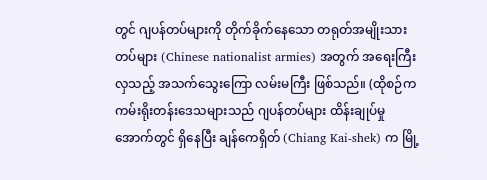တွင် ဂျပန်တပ်များကို တိုက်ခိုက်နေသော တရုတ်အမျိုးသားတပ်များ (Chinese nationalist armies) အတွက် အရေးကြီးလှသည့် အသက်သွေးကြော လမ်းမကြီး ဖြစ်သည်။ (ထိုစဉ်က ကမ်းရိုးတန်းဒေသများသည် ဂျပန်တပ်များ ထိန်းချုပ်မှုအောက်တွင် ရှိနေပြီး ချန်ကေရှိတ် (Chiang Kai-shek) က မြို့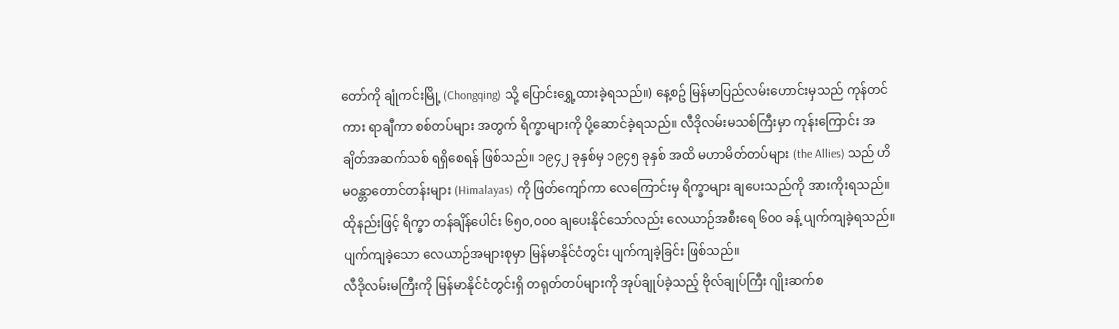တော်ကို ချုံကင်းမြို့ (Chongqing) သို့ ပြောင်းရွှေ့ထားခဲ့ရသည်။) နေ့စဥ် မြန်မာပြည်လမ်းဟောင်းမှသည် ကုန်တင်ကား ရာချီကာ စစ်တပ်များ အတွက် ရိက္ခာများကို ပို့ဆောင်ခဲ့ရသည်။ လီဒိုလမ်းမသစ်ကြီးမှာ ကုန်းကြောင်း အချိတ်အဆက်သစ် ရရှိစေရန် ဖြစ်သည်။ ၁၉၄၂ ခုနှစ်မှ ၁၉၄၅ ခုနှစ် အထိ မဟာမိတ်တပ်များ (the Allies) သည် ဟိမဝန္တာတောင်တန်းများ (Himalayas) ကို ဖြတ်ကျော်ကာ လေကြောင်းမှ ရိက္ခာများ ချပေးသည်ကို အားကိုးရသည်။ ထိုနည်းဖြင့် ရိက္ခာ တန်ချိန်ပေါင်း ၆၅၀,၀၀၀ ချပေးနိုင်သော်လည်း လေယာဉ်အစီးရေ ၆၀၀ ခန့် ပျက်ကျခဲ့ရသည်။ ပျက်ကျခဲ့သော လေယာဉ်အများစုမှာ မြန်မာနိုင်ငံတွင်း ပျက်ကျခဲ့ခြင်း ဖြစ်သည်။
လီဒိုလမ်းမကြီးကို မြန်မာနိုင်ငံတွင်းရှိ တရုတ်တပ်များကို အုပ်ချုပ်ခဲ့သည့် ဗိုလ်ချုပ်ကြီး ဂျိုးဆက်စ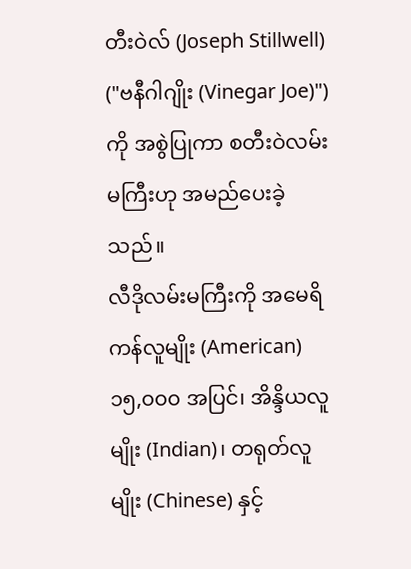တီးဝဲလ် (Joseph Stillwell) ("ဗနီဂါဂျိုး (Vinegar Joe)") ကို အစွဲပြုကာ စတီးဝဲလမ်းမကြီးဟု အမည်ပေးခဲ့သည်။
လီဒိုလမ်းမကြီးကို အမေရိကန်လူမျိုး (American) ၁၅,၀၀၀ အပြင်၊ အိန္ဒိယလူမျိုး (Indian)၊ တရုတ်လူမျိုး (Chinese) နှင့်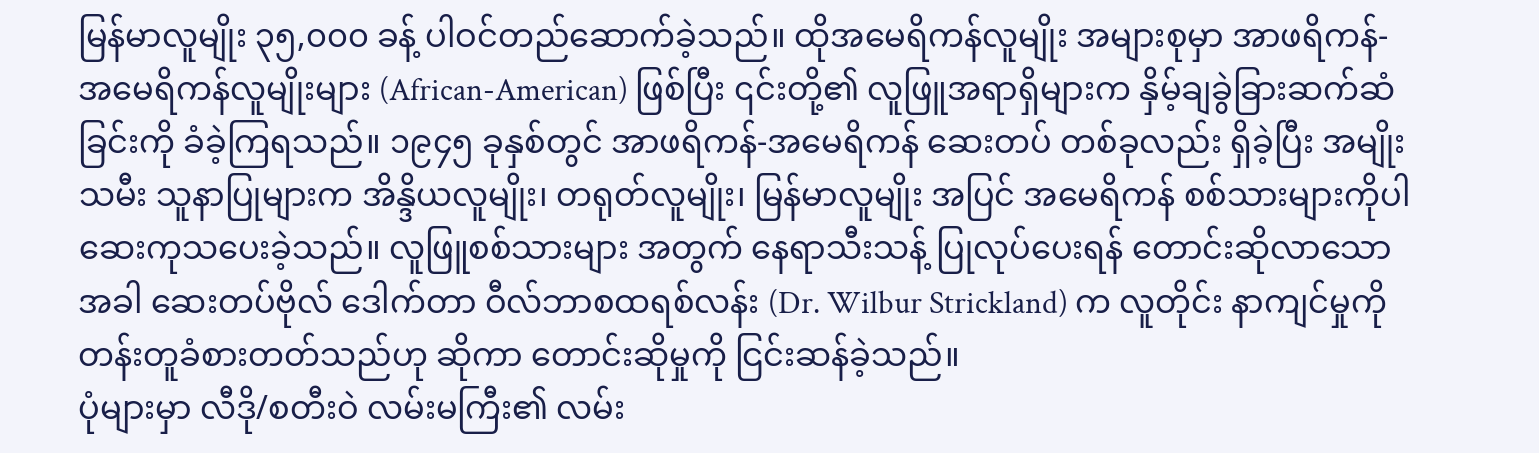မြန်မာလူမျိုး ၃၅,၀၀၀ ခန့် ပါဝင်တည်ဆောက်ခဲ့သည်။ ထိုအမေရိကန်လူမျိုး အများစုမှာ အာဖရိကန်-အမေရိကန်လူမျိုးများ (African-American) ဖြစ်ပြီး ၎င်းတို့၏ လူဖြူအရာရှိများက နှိမ့်ချခွဲခြားဆက်ဆံခြင်းကို ခံခဲ့ကြရသည်။ ၁၉၄၅ ခုနှစ်တွင် အာဖရိကန်-အမေရိကန် ဆေးတပ် တစ်ခုလည်း ရှိခဲ့ပြီး အမျိုးသမီး သူနာပြုများက အိန္ဒိယလူမျိုး၊ တရုတ်လူမျိုး၊ မြန်မာလူမျိုး အပြင် အမေရိကန် စစ်သားများကိုပါ ဆေးကုသပေးခဲ့သည်။ လူဖြူစစ်သားများ အတွက် နေရာသီးသန့် ပြုလုပ်ပေးရန် တောင်းဆိုလာသောအခါ ဆေးတပ်ဗိုလ် ဒေါက်တာ ဝီလ်ဘာစထရစ်လန်း (Dr. Wilbur Strickland) က လူတိုင်း နာကျင်မှုကို တန်းတူခံစားတတ်သည်ဟု ဆိုကာ တောင်းဆိုမှုကို ငြင်းဆန်ခဲ့သည်။
ပုံများမှာ လီဒို/စတီးဝဲ လမ်းမကြီး၏ လမ်း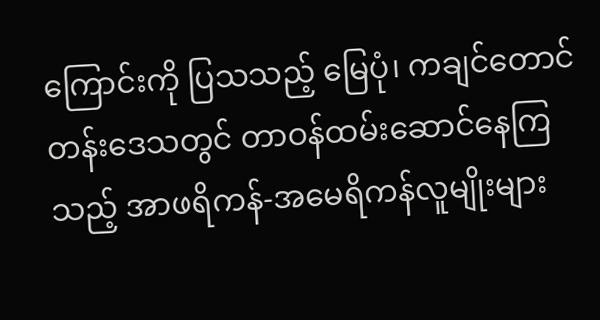ကြောင်းကို ပြသသည့် မြေပုံ၊ ကချင်တောင်တန်းဒေသတွင် တာဝန်ထမ်းဆောင်နေကြသည့် အာဖရိကန်-အမေရိကန်လူမျိုးများ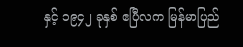နှင့် ၁၉၄၂ ခုနှစ် ဧပြီလက မြန်မာပြည်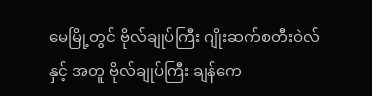မေမြို့တွင် ဗိုလ်ချုပ်ကြီး ဂျိုးဆက်စတီးဝဲလ်နှင့် အတူ ဗိုလ်ချုပ်ကြီး ချန်ကေ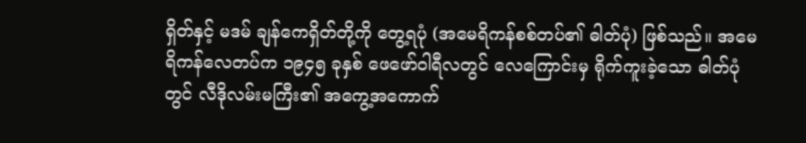ရှိတ်နှင့် မဒမ် ချန်ကေရှိတ်တို့ကို တွေ့ရပုံ (အမေရိကန်စစ်တပ်၏ ဓါတ်ပုံ) ဖြစ်သည်။ အမေရိကန်လေတပ်က ၁၉၄၅ ခုနှစ် ဖေဖော်ဝါရီလတွင် လေကြောင်းမှ ရိုက်ကူးခဲ့သော ဓါတ်ပုံတွင် လီဒိုလမ်းမကြီး၏ အကွေ့အကောက်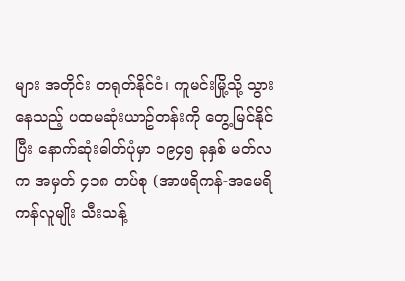များ အတိုင်း တရုတ်နိုင်ငံ၊ ကူမင်းမြို့သို့ သွားနေသည့် ပထမဆုံးယာဥ်တန်းကို တွေ့မြင်နိုင်ပြီး နောက်ဆုံးဓါတ်ပုံမှာ ၁၉၄၅ ခုနှစ် မတ်လက အမှတ် ၄၁၈ တပ်စု (အာဖရိကန်-အမေရိကန်လူမျိုး သီးသန့်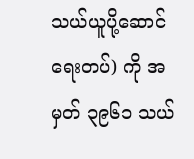သယ်ယူပို့ဆောင်ရေးတပ်) ကို အမှတ် ၃၉၆၁ သယ်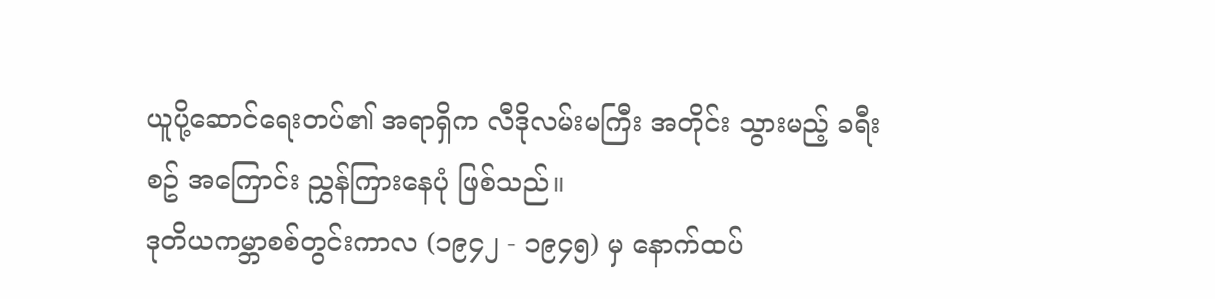ယူပို့ဆောင်ရေးတပ်၏ အရာရှိက လီဒိုလမ်းမကြီး အတိုင်း သွားမည့် ခရီးစဥ် အကြောင်း ညွှန်ကြားနေပုံ ဖြစ်သည်။
ဒုတိယကမ္ဘာစစ်တွင်းကာလ (၁၉၄၂ - ၁၉၄၅) မှ နောက်ထပ်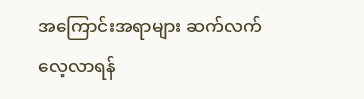အကြောင်းအရာများ ဆက်လက်လေ့လာရန်